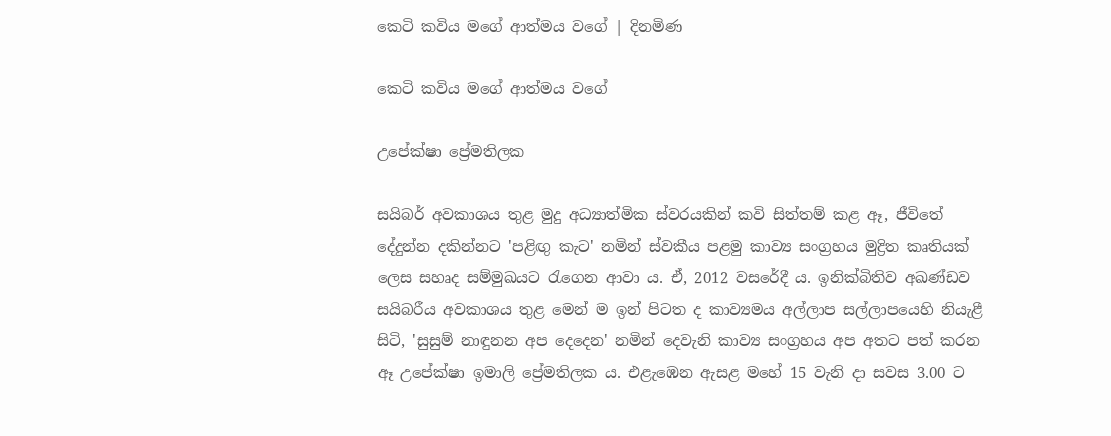කෙටි කවිය මගේ ආත්මය වගේ | දිනමිණ

කෙටි කවිය මගේ ආත්මය වගේ

උපේක්ෂා ප්‍රේමතිලක

සයිබර් අවකාශය තුළ මුදු අධ්‍යාත්මික ස්වරයකින් කවි සිත්තම් කළ ඈ, ජීවිතේ දේදුන්න දකින්නට 'පළිඟු කැට' නමින් ස්වකීය පළමු කාව්‍ය සංග්‍රහය මුද්‍රිත කෘතියක් ලෙස සහෘද සම්මුඛයට රැගෙන ආවා ය. ඒ, 2012 වසරේදී ය. ඉනික්බිතිව අඛණ්ඩව සයිබරීය අවකාශය තුළ මෙන් ම ඉන් පිටත ද කාව්‍යමය අල්ලාප සල්ලාපයෙහි නියැළී සිටි, 'සුසුම් නාඳුනන අප දෙදෙන' නමින් දෙවැනි කාව්‍ය සංග්‍රහය අප අතට පත් කරන ඈ උපේක්ෂා ඉමාලි ප්‍රේමතිලක ය. එළැඹෙන ඇසළ මහේ 15 වැනි දා සවස 3.00 ට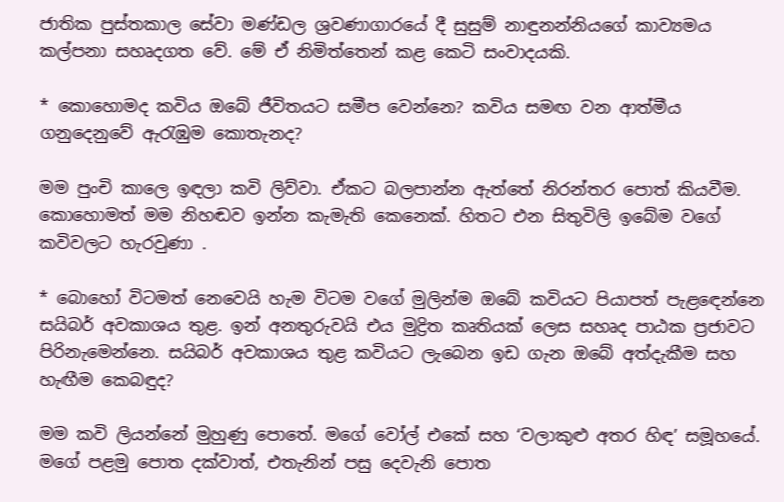ජාතික පුස්තකාල සේවා මණ්ඩල ශ්‍රවණාගාරයේ දී සුසුම් නාඳුනන්නියගේ කාව්‍යමය කල්පනා සහෘදගත වේ. මේ ඒ නිමිත්තෙන් කළ කෙටි සංවාදයකි.

* කොහොමද කවිය ඔබේ ජීවිතයට සමීප වෙන්නෙ? කවිය සමඟ වන ආත්මීය ගනුදෙනුවේ ඇරැඹුම කොතැනද?

මම පුංචි කාලෙ ඉඳලා කවි ලිව්වා. ඒකට බලපාන්න ඇත්තේ නිරන්තර පොත් කියවීම. කොහොමත් මම නිහඬව ඉන්න කැමැති කෙනෙක්. හිතට එන සිතුවිලි ඉබේම වගේ කවිවලට හැරවුණා .

* බොහෝ විටමත් නෙවෙයි හැම විටම වගේ මුලින්ම ඔබේ කවියට පියාපත් පැළඳෙන්නෙ සයිබර් අවකාශය තුළ. ඉන් අනතුරුවයි එය මුද්‍රිත කෘතියක් ලෙස සහෘද පාඨක ප්‍රජාවට පිරිනැමෙන්නෙ. සයිබර් අවකාශය තුළ කවියට ලැබෙන ඉඩ ගැන ඔබේ අත්දැකීම සහ හැඟීම කෙබඳුද?

මම කවි ලියන්නේ මුහුණු පොතේ. මගේ වෝල් එකේ සහ ‘වලාකුළු අතර හිඳ’ සමූහයේ. මගේ පළමු පොත දක්වාත්, එතැනින් පසු දෙවැනි පොත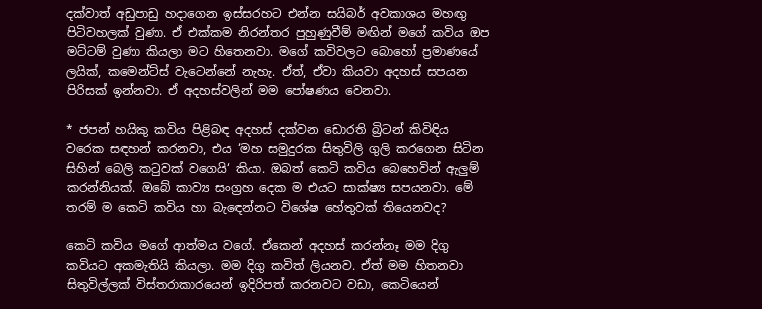දක්වාත් අඩුපාඩු හදාගෙන ඉස්සරහට එන්න සයිබර් අවකාශය මහඟු පිටිවහලක් වුණා. ඒ එක්කම නිරන්තර පුහුණුවීම් මඟින් මගේ කවිය ඔප මට්ටම් වුණා කියලා මට හිතෙනවා. මගේ කවිවලට බොහෝ ප්‍රමාණයේ ලයික්, කමෙන්ට්ස් වැටෙන්නේ නැහැ. ඒත්, ඒවා කියවා අදහස් සපයන පිරිසක් ඉන්නවා. ඒ අදහස්වලින් මම පෝෂණය වෙනවා.

* ජපන් හයිකු කවිය පිළිබඳ අදහස් දක්වන ඩොරති බ්‍රිටන් කිවිඳිය වරෙක සඳහන් කරනවා, එය ‘මහ සමුදුරක සිතුවිලි ගුලි කරගෙන සිටින සිහින් බෙලි කටුවක් වගෙයි‘ කියා. ඔබත් කෙටි කවිය බෙහෙවින් ඇලුම් කරන්නියක්. ඔබේ කාව්‍ය සංග්‍රහ දෙක ම එයට සාක්ෂ්‍ය සපයනවා. මේ තරම් ම කෙටි කවිය හා බැඳෙන්නට විශේෂ හේතුවක් තියෙනවද?

කෙටි කවිය මගේ ආත්මය වගේ. ඒකෙන් අදහස් කරන්නෑ මම දිගු කවියට අකමැතියි කියලා. මම දිගු කවිත් ලියනව. ඒත් මම හිතනවා සිතුවිල්ලක් විස්තරාකාරයෙන් ඉදිරිපත් කරනවට වඩා, කෙටියෙන්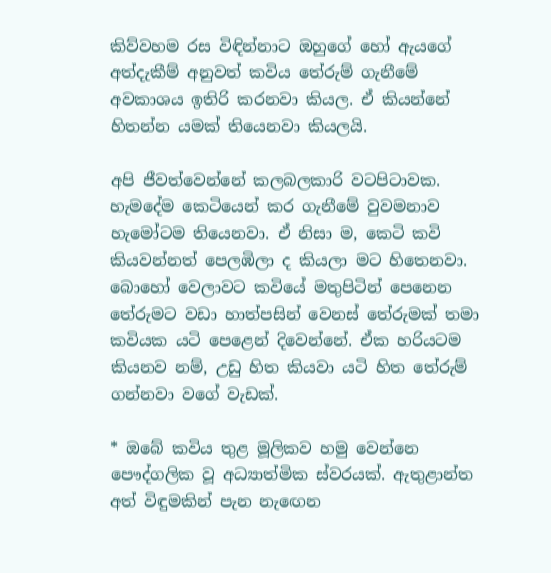කිව්වහම රස විඳින්නාට ඔහුගේ හෝ ඇයගේ අත්දැකීම් අනුවත් කවිය තේරුම් ගැනීමේ අවකාශය ඉතිරි කරනවා කියල. ඒ කියන්නේ හිතන්න යමක් තියෙනවා කියලයි.

අපි ජීවත්වෙන්නේ කලබලකාරි වටපිටාවක. හැමදේම කෙටියෙන් කර ගැනීමේ වුවමනාව හැමෝටම තියෙනවා. ඒ නිසා ම, කෙටි කවි කියවන්නත් පෙලඹිලා ද කියලා මට හිතෙනවා. බොහෝ වෙලාවට කවියේ මතුපිටින් පෙනෙන තේරුමට වඩා හාත්පසින් වෙනස් තේරුමක් තමා කවියක යටි පෙළෙන් දිවෙන්නේ. ඒක හරියටම කියනව නම්, උඩු හිත කියවා යටි හිත තේරුම් ගන්නවා වගේ වැඩක්.

* ඔබේ කවිය තුළ මූලිකව හමු වෙන්නෙ පෞද්ගලික වූ අධ්‍යාත්මික ස්වරයක්. ඇතුළාන්ත අත් විඳුමකින් පැන නැඟෙන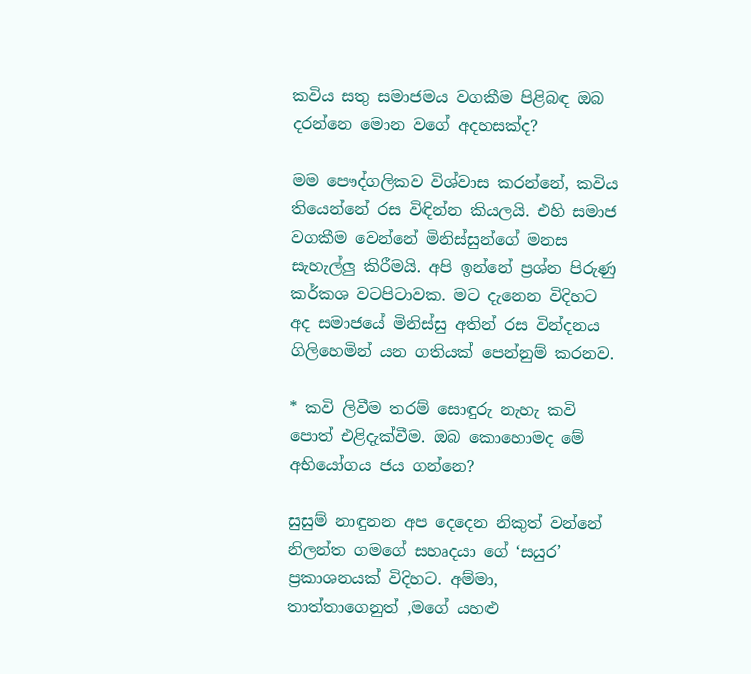කවිය සතු සමාජමය වගකීම පිළිබඳ ඔබ දරන්නෙ මොන වගේ අදහසක්ද?

මම පෞද්ගලිකව විශ්වාස කරන්නේ, කවිය තියෙන්නේ‍ රස විඳින්න කියලයි. එහි සමාජ වගකීම වෙන්නේ මිනිස්සුන්ගේ මනස සැහැල්ලු කිරීමයි. අපි ඉන්නේ ප්‍රශ්න පිරුණු කර්කශ වටපිටාවක. මට දැනෙන විදිහට අද සමාජයේ මිනිස්සු අතින් රස වින්දනය ගිලිහෙමින් යන ගතියක් පෙන්නුම් කරනව.

* කවි ලිවීම තරම් සොඳුරු නැහැ කවි පොත් එළිදැක්වීම. ඔබ කොහොමද මේ අභියෝගය ජය ගන්නෙ?

සුසුම් නාඳුනන අප දෙදෙන නිකුත් වන්නේ නිලන්ත ගමගේ සහෘදයා ගේ ‘සයුර’ ප්‍රකාශනයක් විදිහට. අම්මා, තාත්තාගෙනුත් ,මගේ යහළු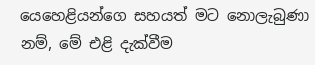යෙහෙළියන්ගෙ සහයත් මට නොලැබුණා නම්, මේ එළි දැක්වීම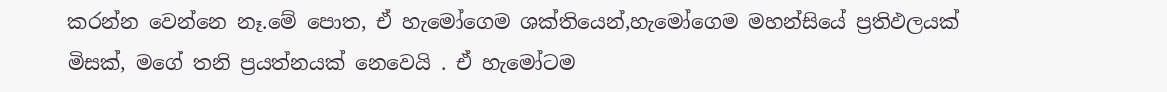කරන්න වෙන්නෙ නෑ.මේ පොත, ඒ හැමෝගෙම ශක්තියෙන්,හැමෝගෙම මහන්සියේ ප්‍රතිඵලයක් මිසක්, මගේ තනි ප්‍රයත්නයක් නෙවෙයි . ඒ හැමෝටම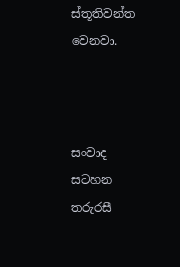ස්තූතිවන්ත වෙනවා.



සංවාද සටහන
තරුරසී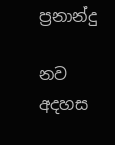ප්‍රනාන්දු

නව අදහස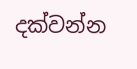දක්වන්න